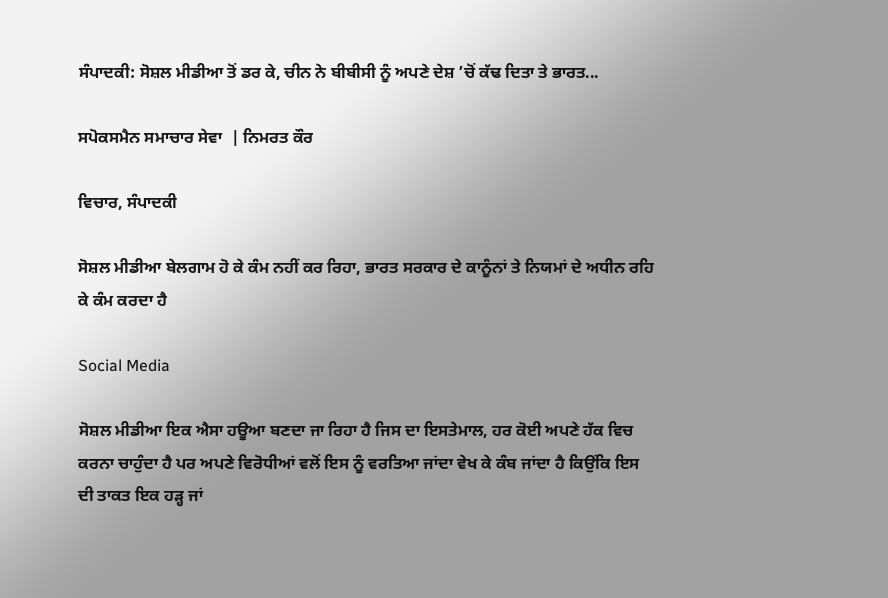ਸੰਪਾਦਕੀ: ਸੋਸ਼ਲ ਮੀਡੀਆ ਤੋਂ ਡਰ ਕੇ, ਚੀਨ ਨੇ ਬੀਬੀਸੀ ਨੂੰ ਅਪਣੇ ਦੇਸ਼ ’ਚੋਂ ਕੱਢ ਦਿਤਾ ਤੇ ਭਾਰਤ...

ਸਪੋਕਸਮੈਨ ਸਮਾਚਾਰ ਸੇਵਾ  | ਨਿਮਰਤ ਕੌਰ

ਵਿਚਾਰ, ਸੰਪਾਦਕੀ

ਸੋਸ਼ਲ ਮੀਡੀਆ ਬੇਲਗਾਮ ਹੋ ਕੇ ਕੰਮ ਨਹੀਂ ਕਰ ਰਿਹਾ, ਭਾਰਤ ਸਰਕਾਰ ਦੇ ਕਾਨੂੰਨਾਂ ਤੇ ਨਿਯਮਾਂ ਦੇ ਅਧੀਨ ਰਹਿ ਕੇ ਕੰਮ ਕਰਦਾ ਹੈ

Social Media

ਸੋਸ਼ਲ ਮੀਡੀਆ ਇਕ ਐਸਾ ਹਊਆ ਬਣਦਾ ਜਾ ਰਿਹਾ ਹੈ ਜਿਸ ਦਾ ਇਸਤੇਮਾਲ, ਹਰ ਕੋਈ ਅਪਣੇ ਹੱਕ ਵਿਚ ਕਰਨਾ ਚਾਹੁੰਦਾ ਹੈ ਪਰ ਅਪਣੇ ਵਿਰੋਧੀਆਂ ਵਲੋਂ ਇਸ ਨੂੰ ਵਰਤਿਆ ਜਾਂਦਾ ਵੇਖ ਕੇ ਕੰਬ ਜਾਂਦਾ ਹੈ ਕਿਉਂਕਿ ਇਸ ਦੀ ਤਾਕਤ ਇਕ ਹੜ੍ਹ ਜਾਂ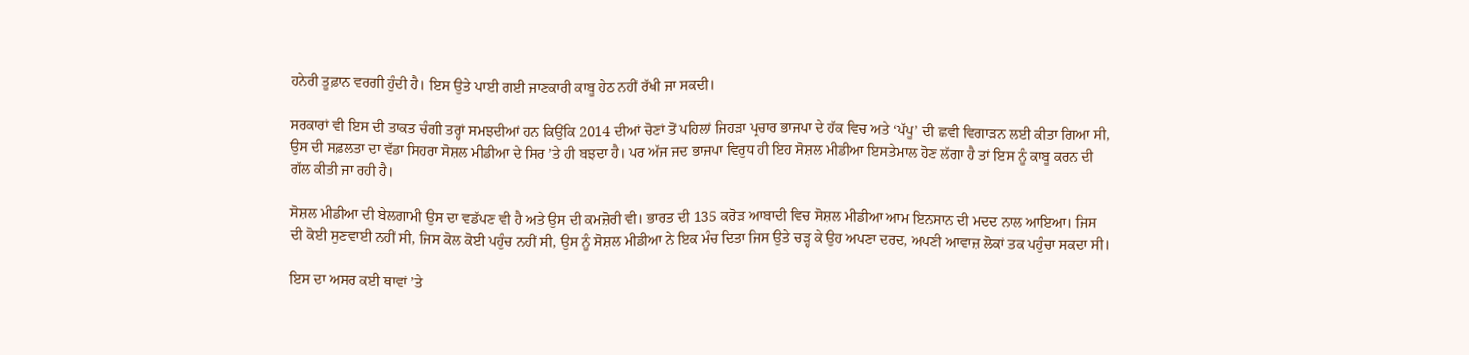ਹਨੇਰੀ ਤੂਫ਼ਾਨ ਵਰਗੀ ਹੁੰਦੀ ਹੈ। ਇਸ ਉਤੇ ਪਾਈ ਗਈ ਜਾਣਕਾਰੀ ਕਾਬੂ ਹੇਠ ਨਹੀਂ ਰੱਖੀ ਜਾ ਸਕਦੀ।

ਸਰਕਾਰਾਂ ਵੀ ਇਸ ਦੀ ਤਾਕਤ ਚੰਗੀ ਤਰ੍ਹਾਂ ਸਮਝਦੀਆਂ ਹਨ ਕਿਉਂਕਿ 2014 ਦੀਆਂ ਚੋਣਾਂ ਤੋਂ ਪਹਿਲਾਂ ਜਿਹੜਾ ਪ੍ਰਚਾਰ ਭਾਜਪਾ ਦੇ ਹੱਕ ਵਿਚ ਅਤੇ ‘ਪੱਪੂ’ ਦੀ ਛਵੀ ਵਿਗਾੜਨ ਲਈ ਕੀਤਾ ਗਿਆ ਸੀ, ਉਸ ਦੀ ਸਫ਼ਲਤਾ ਦਾ ਵੱਡਾ ਸਿਹਰਾ ਸੋਸ਼ਲ ਮੀਡੀਆ ਦੇ ਸਿਰ ’ਤੇ ਹੀ ਬਝਦਾ ਹੈ। ਪਰ ਅੱਜ ਜਦ ਭਾਜਪਾ ਵਿਰੁਧ ਹੀ ਇਹ ਸੋਸ਼ਲ ਮੀਡੀਆ ਇਸਤੇਮਾਲ ਹੋਣ ਲੱਗਾ ਹੈ ਤਾਂ ਇਸ ਨੂੰ ਕਾਬੂ ਕਰਨ ਦੀ ਗੱਲ ਕੀਤੀ ਜਾ ਰਹੀ ਹੈ।

ਸੋਸ਼ਲ ਮੀਡੀਆ ਦੀ ਬੇਲਗਾਮੀ ਉਸ ਦਾ ਵਡੱਪਣ ਵੀ ਹੈ ਅਤੇ ਉਸ ਦੀ ਕਮਜ਼ੋਰੀ ਵੀ। ਭਾਰਤ ਦੀ 135 ਕਰੋੜ ਆਬਾਦੀ ਵਿਚ ਸੋਸ਼ਲ ਮੀਡੀਆ ਆਮ ਇਨਸਾਨ ਦੀ ਮਦਦ ਨਾਲ ਆਇਆ। ਜਿਸ ਦੀ ਕੋਈ ਸੁਣਵਾਈ ਨਹੀਂ ਸੀ, ਜਿਸ ਕੋਲ ਕੋਈ ਪਹੁੰਚ ਨਹੀਂ ਸੀ, ਉਸ ਨੂੰ ਸੋਸ਼ਲ ਮੀਡੀਆ ਨੇ ਇਕ ਮੰਚ ਦਿਤਾ ਜਿਸ ਉਤੇ ਚੜ੍ਹ ਕੇ ਉਹ ਅਪਣਾ ਦਰਦ, ਅਪਣੀ ਆਵਾਜ਼ ਲੋਕਾਂ ਤਕ ਪਹੁੰਚਾ ਸਕਦਾ ਸੀ।

ਇਸ ਦਾ ਅਸਰ ਕਈ ਥਾਵਾਂ ’ਤੇ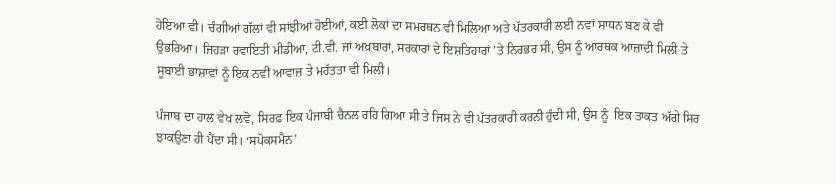ਹੋਇਆ ਵੀ। ਚੰਗੀਆਂ ਗੱਲਾਂ ਵੀ ਸਾਂਝੀਆਂ ਹੋਈਆਂ, ਕਈ ਲੋਕਾਂ ਦਾ ਸਮਰਥਨ ਵੀ ਮਿਲਿਆ ਅਤੇ ਪੱਤਰਕਾਰੀ ਲਈ ਨਵਾਂ ਸਾਧਨ ਬਣ ਕੇ ਵੀ ਉਭਰਿਆ। ਜਿਹੜਾ ਰਵਾਇਤੀ ਮੀਡੀਆ, ਟੀ.ਵੀ. ਜਾਂ ਅਖ਼ਬਾਰਾਂ, ਸਰਕਾਰਾਂ ਦੇ ਇਸ਼ਤਿਹਾਰਾਂ ’ਤੇ ਨਿਰਭਰ ਸੀ, ਉਸ ਨੂੰ ਆਰਥਕ ਆਜ਼ਾਦੀ ਮਿਲੀ ਤੇ ਸੂਬਾਈ ਭਾਸ਼ਾਵਾਂ ਨੂੰ ਇਕ ਨਵੀਂ ਆਵਾਜ਼ ਤੇ ਮਹੱਤਤਾ ਵੀ ਮਿਲੀ।

ਪੰਜਾਬ ਦਾ ਹਾਲ ਵੇਖ ਲਵੋ, ਸਿਰਫ਼ ਇਕ ਪੰਜਾਬੀ ਚੈਨਲ ਰਹਿ ਗਿਆ ਸੀ ਤੇ ਜਿਸ ਨੇ ਵੀ ਪੱਤਰਕਾਰੀ ਕਰਨੀ ਹੁੰਦੀ ਸੀ, ਉਸ ਨੂੰ  ਇਕ ਤਾਕਤ ਅੱਗੇ ਸਿਰ ਝਾਕਉਣਾ ਹੀ ਪੈਂਦਾ ਸੀ। ‘ਸਪੋਕਸਮੈਨ’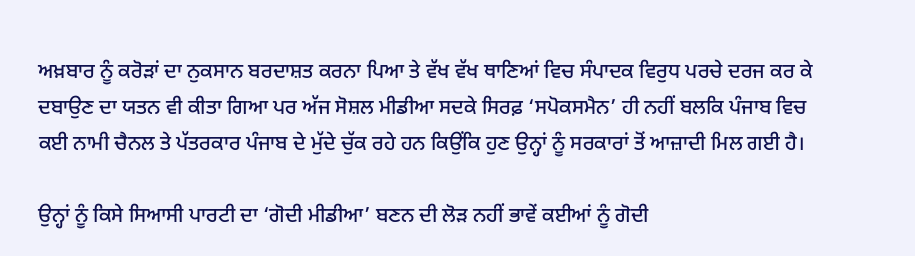ਅਖ਼ਬਾਰ ਨੂੰ ਕਰੋੜਾਂ ਦਾ ਨੁਕਸਾਨ ਬਰਦਾਸ਼ਤ ਕਰਨਾ ਪਿਆ ਤੇ ਵੱਖ ਵੱਖ ਥਾਣਿਆਂ ਵਿਚ ਸੰਪਾਦਕ ਵਿਰੁਧ ਪਰਚੇ ਦਰਜ ਕਰ ਕੇ ਦਬਾਉਣ ਦਾ ਯਤਨ ਵੀ ਕੀਤਾ ਗਿਆ ਪਰ ਅੱਜ ਸੋਸ਼ਲ ਮੀਡੀਆ ਸਦਕੇ ਸਿਰਫ਼ ‘ਸਪੋਕਸਮੈਨ’ ਹੀ ਨਹੀਂ ਬਲਕਿ ਪੰਜਾਬ ਵਿਚ ਕਈ ਨਾਮੀ ਚੈਨਲ ਤੇ ਪੱਤਰਕਾਰ ਪੰਜਾਬ ਦੇ ਮੁੱਦੇ ਚੁੱਕ ਰਹੇ ਹਨ ਕਿਉਂਕਿ ਹੁਣ ਉਨ੍ਹਾਂ ਨੂੰ ਸਰਕਾਰਾਂ ਤੋਂ ਆਜ਼ਾਦੀ ਮਿਲ ਗਈ ਹੈ।

ਉਨ੍ਹਾਂ ਨੂੰ ਕਿਸੇ ਸਿਆਸੀ ਪਾਰਟੀ ਦਾ ‘ਗੋਦੀ ਮੀਡੀਆ’ ਬਣਨ ਦੀ ਲੋੜ ਨਹੀਂ ਭਾਵੇਂ ਕਈਆਂ ਨੂੰ ਗੋਦੀ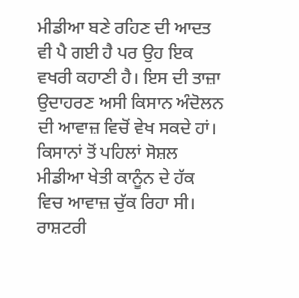ਮੀਡੀਆ ਬਣੇ ਰਹਿਣ ਦੀ ਆਦਤ ਵੀ ਪੈ ਗਈ ਹੈ ਪਰ ਉਹ ਇਕ ਵਖਰੀ ਕਹਾਣੀ ਹੈ। ਇਸ ਦੀ ਤਾਜ਼ਾ ਉਦਾਹਰਣ ਅਸੀ ਕਿਸਾਨ ਅੰਦੋਲਨ ਦੀ ਆਵਾਜ਼ ਵਿਚੋਂ ਵੇਖ ਸਕਦੇ ਹਾਂ। ਕਿਸਾਨਾਂ ਤੋਂ ਪਹਿਲਾਂ ਸੋਸ਼ਲ ਮੀਡੀਆ ਖੇਤੀ ਕਾਨੂੰਨ ਦੇ ਹੱਕ ਵਿਚ ਆਵਾਜ਼ ਚੁੱਕ ਰਿਹਾ ਸੀ। ਰਾਸ਼ਟਰੀ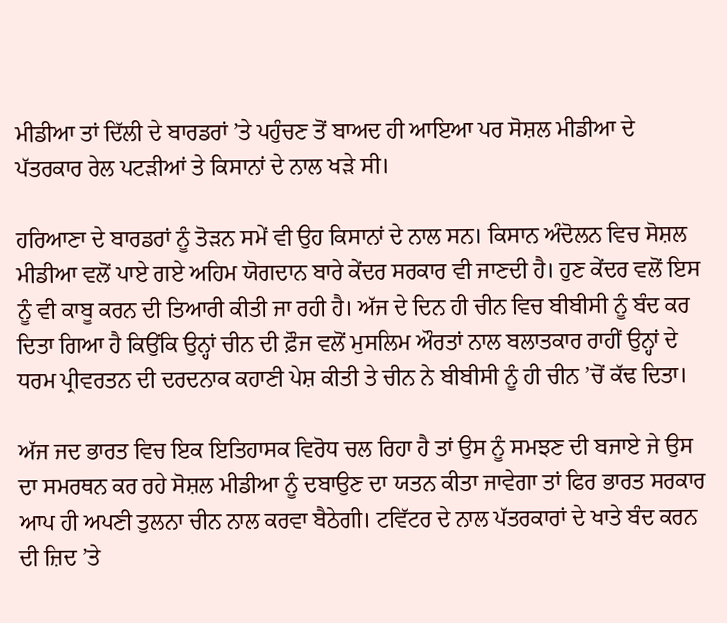ਮੀਡੀਆ ਤਾਂ ਦਿੱਲੀ ਦੇ ਬਾਰਡਰਾਂ ’ਤੇ ਪਹੁੰਚਣ ਤੋਂ ਬਾਅਦ ਹੀ ਆਇਆ ਪਰ ਸੋਸ਼ਲ ਮੀਡੀਆ ਦੇ ਪੱਤਰਕਾਰ ਰੇਲ ਪਟੜੀਆਂ ਤੇ ਕਿਸਾਨਾਂ ਦੇ ਨਾਲ ਖੜੇ ਸੀ।

ਹਰਿਆਣਾ ਦੇ ਬਾਰਡਰਾਂ ਨੂੰ ਤੋੜਨ ਸਮੇਂ ਵੀ ਉਹ ਕਿਸਾਨਾਂ ਦੇ ਨਾਲ ਸਨ। ਕਿਸਾਨ ਅੰਦੋਲਨ ਵਿਚ ਸੋਸ਼ਲ ਮੀਡੀਆ ਵਲੋਂ ਪਾਏ ਗਏ ਅਹਿਮ ਯੋਗਦਾਨ ਬਾਰੇ ਕੇਂਦਰ ਸਰਕਾਰ ਵੀ ਜਾਣਦੀ ਹੈ। ਹੁਣ ਕੇਂਦਰ ਵਲੋਂ ਇਸ ਨੂੰ ਵੀ ਕਾਬੂ ਕਰਨ ਦੀ ਤਿਆਰੀ ਕੀਤੀ ਜਾ ਰਹੀ ਹੈ। ਅੱਜ ਦੇ ਦਿਨ ਹੀ ਚੀਨ ਵਿਚ ਬੀਬੀਸੀ ਨੂੰ ਬੰਦ ਕਰ ਦਿਤਾ ਗਿਆ ਹੈ ਕਿਉਂਕਿ ਉਨ੍ਹਾਂ ਚੀਨ ਦੀ ਫ਼ੌਜ ਵਲੋਂ ਮੁਸਲਿਮ ਔਰਤਾਂ ਨਾਲ ਬਲਾਤਕਾਰ ਰਾਹੀਂ ਉਨ੍ਹਾਂ ਦੇ ਧਰਮ ਪ੍ਰੀਵਰਤਨ ਦੀ ਦਰਦਨਾਕ ਕਹਾਣੀ ਪੇਸ਼ ਕੀਤੀ ਤੇ ਚੀਨ ਨੇ ਬੀਬੀਸੀ ਨੂੰ ਹੀ ਚੀਨ ’ਚੋਂ ਕੱਢ ਦਿਤਾ।

ਅੱਜ ਜਦ ਭਾਰਤ ਵਿਚ ਇਕ ਇਤਿਹਾਸਕ ਵਿਰੋਧ ਚਲ ਰਿਹਾ ਹੈ ਤਾਂ ਉਸ ਨੂੰ ਸਮਝਣ ਦੀ ਬਜਾਏ ਜੇ ਉਸ ਦਾ ਸਮਰਥਨ ਕਰ ਰਹੇ ਸੋਸ਼ਲ ਮੀਡੀਆ ਨੂੰ ਦਬਾਉਣ ਦਾ ਯਤਨ ਕੀਤਾ ਜਾਵੇਗਾ ਤਾਂ ਫਿਰ ਭਾਰਤ ਸਰਕਾਰ ਆਪ ਹੀ ਅਪਣੀ ਤੁਲਨਾ ਚੀਨ ਨਾਲ ਕਰਵਾ ਬੈਠੇਗੀ। ਟਵਿੱਟਰ ਦੇ ਨਾਲ ਪੱਤਰਕਾਰਾਂ ਦੇ ਖਾਤੇ ਬੰਦ ਕਰਨ ਦੀ ਜ਼ਿਦ ’ਤੇ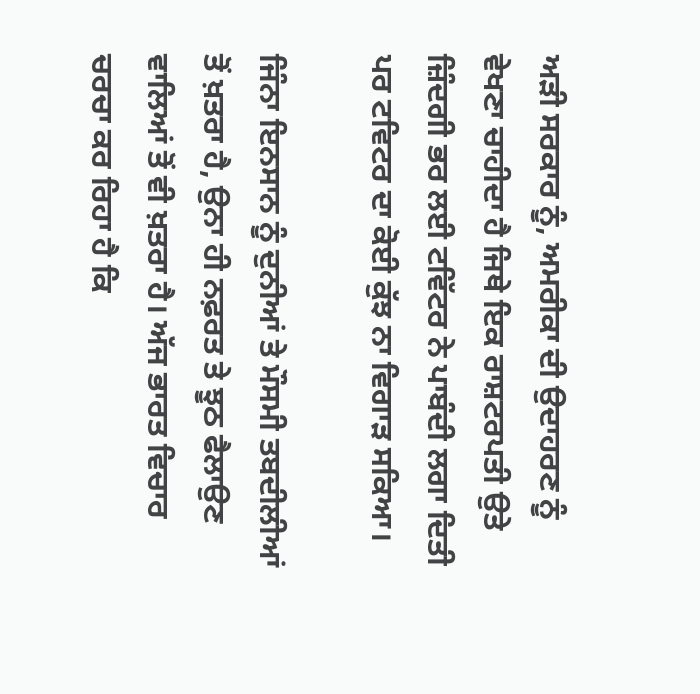ਅੜੀ ਸਰਕਾਰ ਨੂੰ, ਅਮਰੀਕਾ ਦੀ ਉਦਾਹਰਣ ਨੂੰ ਵੇਖਣਾ ਚਾਹੀਦਾ ਹੈ ਜਿਥੇ ਇਕ ਰਾਸ਼ਟਰਪਤੀ ਉਤੇ ਜ਼ਿੰਦਗੀ ਭਰ ਲਈ ਟਵਿੱਟਰ ਨੇ ਪਾਬੰਦੀ ਲਗਾ ਦਿਤੀ ਪਰ ਟਵਿਟਰ ਦਾ ਕੋਈ ਕੁੱਝ ਨਾ ਵਿਗਾੜ ਸਕਿਆ।

ਜਿੰਨਾ ਇਨਸਾਨ ਨੂੰ ਦੁਨੀਆਂ ਤੇ ਮੌਸਮੀ ਤਬਦੀਲੀਆਂ ਤੋਂ ਖ਼ਤਰਾ ਹੈ, ਉਨਾ ਹੀ ਨਫ਼ਰਤ ਤੇ ਝੂਠ ਫੈਲਾਉਣ ਵਾਲਿਆਂ ਤੋਂ ਵੀ ਖ਼ਤਰਾ ਹੈ। ਅੱਜ ਭਾਰਤ ਵਿਚਾਰ ਚਰਚਾ ਕਰ ਰਿਹਾ ਹੈ ਕਿ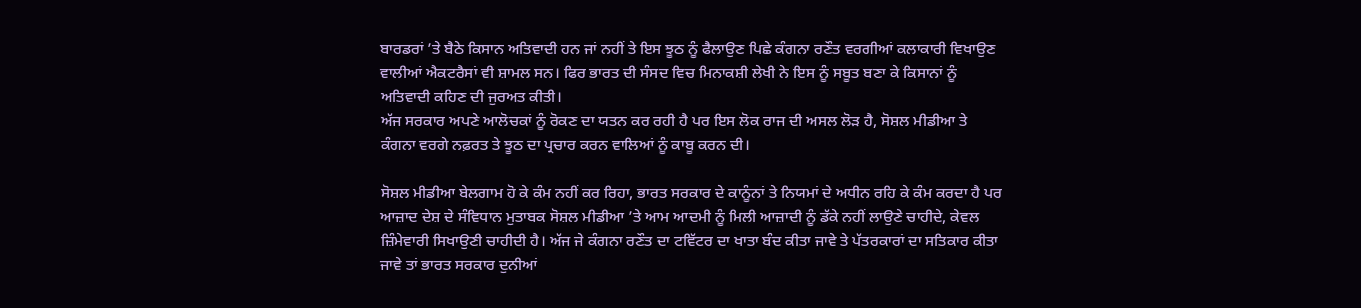ਬਾਰਡਰਾਂ ’ਤੇ ਬੈਠੇ ਕਿਸਾਨ ਅਤਿਵਾਦੀ ਹਨ ਜਾਂ ਨਹੀਂ ਤੇ ਇਸ ਝੂਠ ਨੂੰ ਫੈਲਾਉਣ ਪਿਛੇ ਕੰਗਨਾ ਰਣੌਤ ਵਰਗੀਆਂ ਕਲਾਕਾਰੀ ਵਿਖਾਉਣ ਵਾਲੀਆਂ ਐਕਟਰੈਸਾਂ ਵੀ ਸ਼ਾਮਲ ਸਨ। ਫਿਰ ਭਾਰਤ ਦੀ ਸੰਸਦ ਵਿਚ ਮਿਨਾਕਸ਼ੀ ਲੇਖੀ ਨੇ ਇਸ ਨੂੰ ਸਬੂਤ ਬਣਾ ਕੇ ਕਿਸਾਨਾਂ ਨੂੰ ਅਤਿਵਾਦੀ ਕਹਿਣ ਦੀ ਜੁਰਅਤ ਕੀਤੀ।
ਅੱਜ ਸਰਕਾਰ ਅਪਣੇ ਆਲੋਚਕਾਂ ਨੂੰ ਰੋਕਣ ਦਾ ਯਤਨ ਕਰ ਰਹੀ ਹੈ ਪਰ ਇਸ ਲੋਕ ਰਾਜ ਦੀ ਅਸਲ ਲੋੜ ਹੈ, ਸੋਸ਼ਲ ਮੀਡੀਆ ਤੇ ਕੰਗਨਾ ਵਰਗੇ ਨਫ਼ਰਤ ਤੇ ਝੂਠ ਦਾ ਪ੍ਰਚਾਰ ਕਰਨ ਵਾਲਿਆਂ ਨੂੰ ਕਾਬੂ ਕਰਨ ਦੀ।

ਸੋਸ਼ਲ ਮੀਡੀਆ ਬੇਲਗਾਮ ਹੋ ਕੇ ਕੰਮ ਨਹੀਂ ਕਰ ਰਿਹਾ, ਭਾਰਤ ਸਰਕਾਰ ਦੇ ਕਾਨੂੰਨਾਂ ਤੇ ਨਿਯਮਾਂ ਦੇ ਅਧੀਨ ਰਹਿ ਕੇ ਕੰਮ ਕਰਦਾ ਹੈ ਪਰ ਆਜ਼ਾਦ ਦੇਸ਼ ਦੇ ਸੰਵਿਧਾਨ ਮੁਤਾਬਕ ਸੋਸ਼ਲ ਮੀਡੀਆ ’ਤੇ ਆਮ ਆਦਮੀ ਨੂੰ ਮਿਲੀ ਆਜ਼ਾਦੀ ਨੂੰ ਡੱਕੇ ਨਹੀਂ ਲਾਉਣੇ ਚਾਹੀਦੇ, ਕੇਵਲ ਜ਼ਿੰਮੇਵਾਰੀ ਸਿਖਾਉਣੀ ਚਾਹੀਦੀ ਹੈ। ਅੱਜ ਜੇ ਕੰਗਨਾ ਰਣੌਤ ਦਾ ਟਵਿੱਟਰ ਦਾ ਖਾਤਾ ਬੰਦ ਕੀਤਾ ਜਾਵੇ ਤੇ ਪੱਤਰਕਾਰਾਂ ਦਾ ਸਤਿਕਾਰ ਕੀਤਾ ਜਾਵੇ ਤਾਂ ਭਾਰਤ ਸਰਕਾਰ ਦੁਨੀਆਂ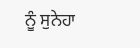ਨੂੰ ਸੁਨੇਹਾ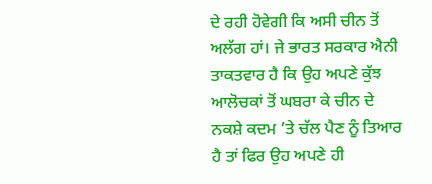ਦੇ ਰਹੀ ਹੋਵੇਗੀ ਕਿ ਅਸੀ ਚੀਨ ਤੋਂ ਅਲੱਗ ਹਾਂ। ਜੇ ਭਾਰਤ ਸਰਕਾਰ ਐਨੀ ਤਾਕਤਵਾਰ ਹੈ ਕਿ ਉਹ ਅਪਣੇ ਕੁੱਝ ਆਲੋਚਕਾਂ ਤੋਂ ਘਬਰਾ ਕੇ ਚੀਨ ਦੇ ਨਕਸ਼ੇ ਕਦਮ ’ਤੇ ਚੱਲ ਪੈਣ ਨੂੰ ਤਿਆਰ ਹੈ ਤਾਂ ਫਿਰ ਉਹ ਅਪਣੇ ਹੀ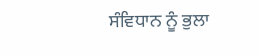ਸੰਵਿਧਾਨ ਨੂੰ ਭੁਲਾ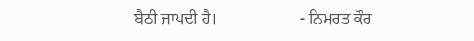ਬੈਠੀ ਜਾਪਦੀ ਹੈ।                    - ਨਿਮਰਤ ਕੌਰ